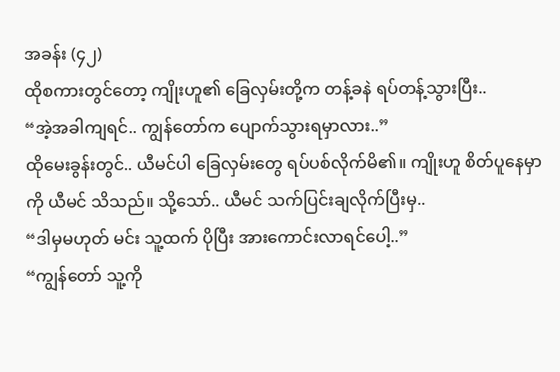အခန်း (၄၂)
ထိုစကားတွင်တော့ ကျိုးဟူ၏ ခြေလှမ်းတို့က တန့်ခနဲ ရပ်တန့်သွားပြီး..
“အဲ့အခါကျရင်.. ကျွန်တော်က ပျောက်သွားရမှာလား..”
ထိုမေးခွန်းတွင်.. ယီမင်ပါ ခြေလှမ်းတွေ ရပ်ပစ်လိုက်မိ၏။ ကျိုးဟူ စိတ်ပူနေမှာကို ယီမင် သိသည်။ သို့သော်.. ယီမင် သက်ပြင်းချလိုက်ပြီးမှ..
“ဒါမှမဟုတ် မင်း သူ့ထက် ပိုပြီး အားကောင်းလာရင်ပေါ့..”
“ကျွန်တော် သူ့ကို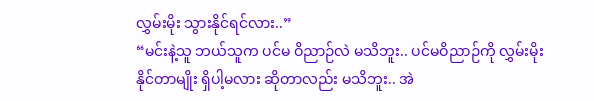လွှမ်းမိုး သွားနိုင်ရင်လား..”
“မင်းနဲ့သူ ဘယ်သူက ပင်မ ဝိညာဉ်လဲ မသိဘူး.. ပင်မဝိညာဉ်ကို လွှမ်းမိုးနိုင်တာမျိုး ရှိပါ့မလား ဆိုတာလည်း မသိဘူး.. အဲ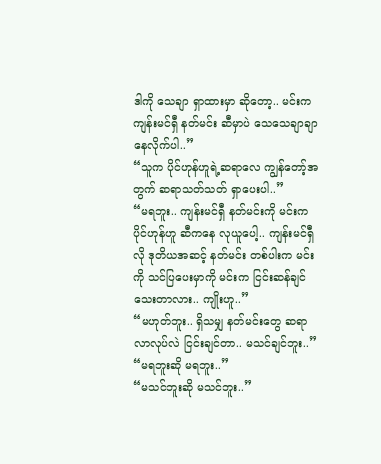ဒါကို သေချာ ရှာထားမှာ ဆိုတော့.. မင်းက ကျန်းမင်ရှီ နတ်မင်း ဆီမှာပဲ သေသေချာချာ နေလိုက်ပါ..”
“သူက ပိုင်ဟုန်ဟူရဲ့ဆရာလေ ကျွန်တော့်အတွက် ဆရာသတ်သတ် ရှာပေးပါ..”
“မရဘူး.. ကျန်းမင်ရှီ နတ်မင်းကို မင်းက ပိုင်ဟုန်ဟူ ဆီကနေ လုယူပေါ့.. ကျန်းမင်ရှီလို ဒုတိယအဆင့် နတ်မင်း တစ်ပါးက မင်းကို သင်ပြပေးမှာကို မင်းက ငြင်းဆန်ချင်သေးတာလား.. ကျိုးဟူ..”
“မဟုတ်ဘူး.. ရှိသမျှ နတ်မင်းတွေ ဆရာ လာလုပ်လဲ ငြင်းချင်တာ.. မသင်ချင်ဘူး..”
“မရဘူးဆို မရဘူး..”
“မသင်ဘူးဆို မသင်ဘူး..”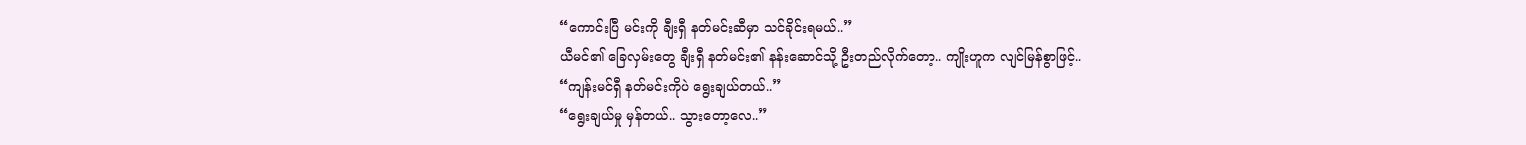“ကောင်းပြီ မင်းကို ချီးရှီ နတ်မင်းဆီမှာ သင်ခိုင်းရမယ်..”
ယီမင်၏ ခြေလှမ်းတွေ ချီးရှီ နတ်မင်း၏ နန်းဆောင်သို့ ဦးတည်လိုက်တော့.. ကျိုးဟူက လျင်မြန်စွာဖြင့်..
“ကျန်းမင်ရှီ နတ်မင်းကိုပဲ ရွေးချယ်တယ်..”
“ရွေးချယ်မှု မှန်တယ်.. သွားတော့လေ..”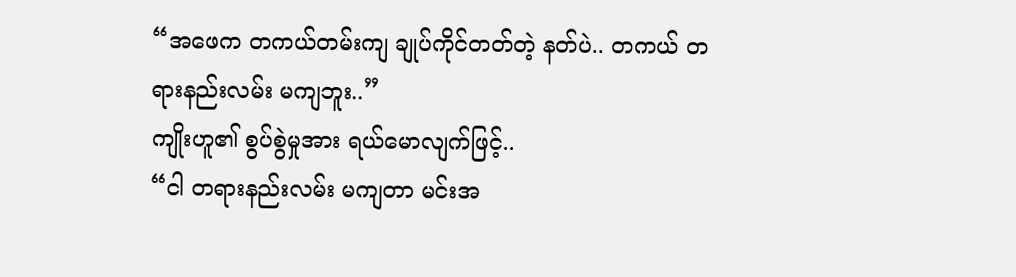“အဖေက တကယ်တမ်းကျ ချုပ်ကိုင်တတ်တဲ့ နတ်ပဲ.. တကယ် တရားနည်းလမ်း မကျဘူး..”
ကျိုးဟူ၏ စွပ်စွဲမှုအား ရယ်မောလျက်ဖြင့်..
“ငါ တရားနည်းလမ်း မကျတာ မင်းအ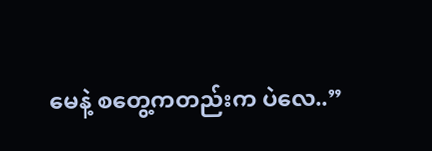မေနဲ့ စတွေ့ကတည်းက ပဲလေ..”